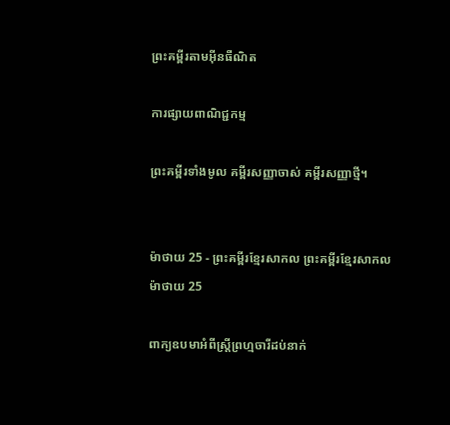ព្រះគម្ពីរតាមអ៊ីនធឺណិត

ការផ្សាយពាណិជ្ជកម្ម

ព្រះគម្ពីរទាំងមូល គម្ពីរសញ្ញាចាស់ គម្ពីរសញ្ញាថ្មី។


ម៉ាថាយ 25 - ព្រះគម្ពីរខ្មែរសាកល ព្រះគម្ពីរខ្មែរសាកល
ម៉ាថាយ 25

ពាក្យឧបមាអំពីស្ត្រីព្រហ្មចារីដប់នាក់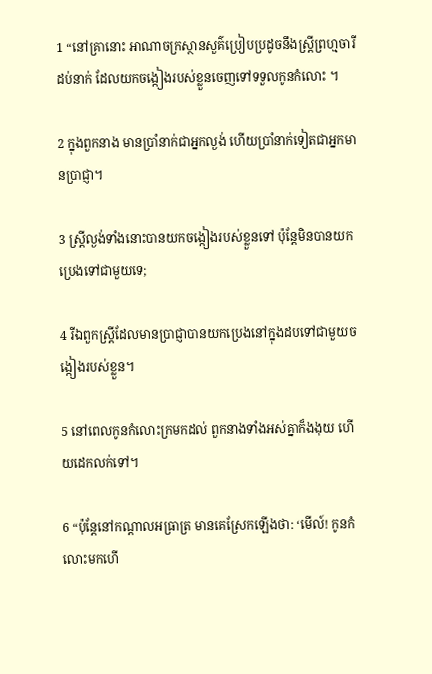1 “នៅគ្រានោះ អាណាចក្រស្ថានសួគ៌ប្រៀបប្រដូចនឹងស្ត្រីព្រហ្មចារីដប់នាក់ ដែលយកចង្កៀងរបស់ខ្លួនចេញទៅទទួលកូនកំលោះ ។

2 ក្នុងពួកនាង មានប្រាំនាក់ជាអ្នកល្ងង់ ហើយប្រាំនាក់ទៀតជាអ្នកមានប្រាជ្ញា។

3 ស្ត្រីល្ងង់ទាំងនោះបានយកចង្កៀងរបស់ខ្លួនទៅ ប៉ុន្តែមិនបានយកប្រេងទៅជាមួយទេ;

4 រីឯពួកស្ត្រីដែលមានប្រាជ្ញាបានយកប្រេងនៅក្នុងដបទៅជាមួយចង្កៀងរបស់ខ្លួន។

5 នៅពេលកូនកំលោះក្រមកដល់ ពួកនាងទាំងអស់គ្នាក៏ងងុយ ហើយដេកលក់ទៅ។

6 “ប៉ុន្តែនៅកណ្ដាលអធ្រាត្រ មានគេស្រែកឡើងថា: ‘មើល៍! កូនកំលោះមកហើ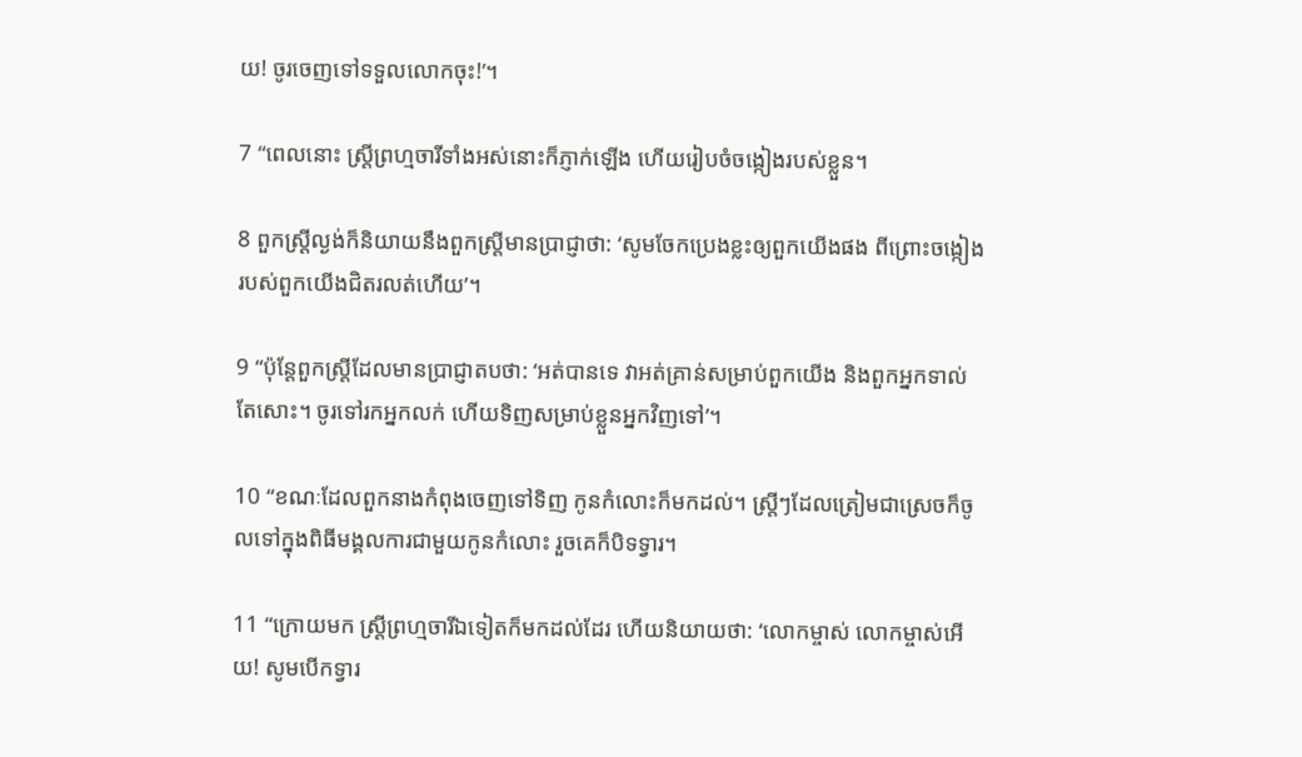យ! ចូរចេញទៅទទួលលោកចុះ!’។

7 “ពេលនោះ ស្ត្រីព្រហ្មចារីទាំងអស់នោះក៏ភ្ញាក់ឡើង ហើយរៀបចំចង្កៀងរបស់ខ្លួន។

8 ពួកស្ត្រីល្ងង់ក៏និយាយនឹងពួកស្ត្រីមានប្រាជ្ញាថា: ‘សូមចែកប្រេងខ្លះឲ្យពួកយើងផង ពីព្រោះចង្កៀងរបស់ពួកយើងជិតរលត់ហើយ’។

9 “ប៉ុន្តែពួកស្ត្រីដែលមានប្រាជ្ញាតបថា: ‘អត់បានទេ វាអត់គ្រាន់សម្រាប់ពួកយើង និងពួកអ្នកទាល់តែសោះ។ ចូរទៅរកអ្នកលក់ ហើយទិញសម្រាប់ខ្លួនអ្នកវិញទៅ’។

10 “ខណៈដែលពួកនាងកំពុងចេញទៅទិញ កូនកំលោះក៏មកដល់។ ស្ត្រីៗដែលត្រៀមជាស្រេចក៏ចូលទៅក្នុងពិធីមង្គលការជាមួយកូនកំលោះ រួចគេក៏បិទទ្វារ។

11 “ក្រោយមក ស្ត្រីព្រហ្មចារីឯទៀតក៏មកដល់ដែរ ហើយនិយាយថា: ‘លោកម្ចាស់ លោកម្ចាស់អើយ! សូមបើកទ្វារ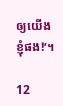ឲ្យយើងខ្ញុំផង!’។

12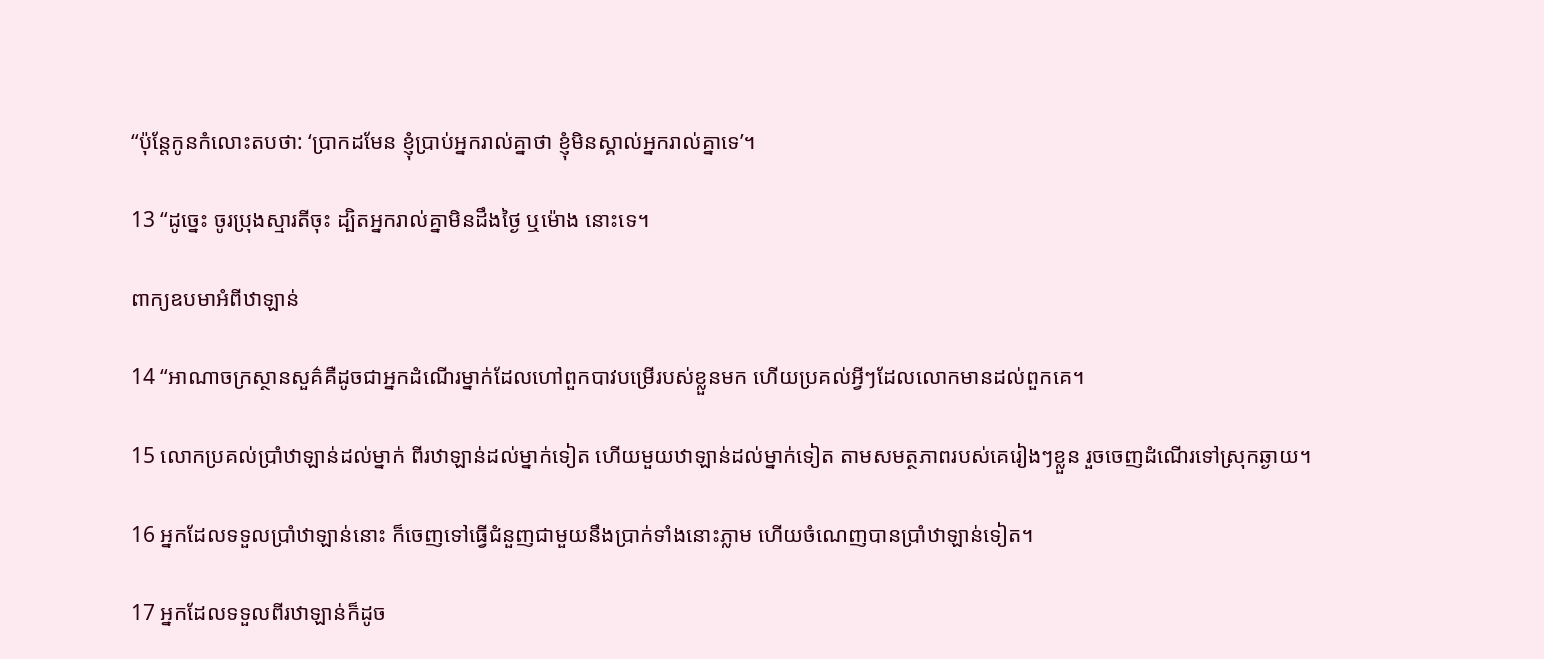“ប៉ុន្តែកូនកំលោះតបថា: ‘ប្រាកដមែន ខ្ញុំប្រាប់អ្នករាល់គ្នាថា ខ្ញុំមិនស្គាល់អ្នករាល់គ្នាទេ’។

13 “ដូច្នេះ ចូរប្រុងស្មារតីចុះ ដ្បិតអ្នករាល់គ្នាមិនដឹងថ្ងៃ ឬម៉ោង នោះទេ។

ពាក្យឧបមាអំពីឋាឡាន់

14 “អាណាចក្រស្ថានសួគ៌គឺដូចជាអ្នកដំណើរម្នាក់ដែលហៅពួកបាវបម្រើរបស់ខ្លួនមក ហើយប្រគល់អ្វីៗដែលលោកមានដល់ពួកគេ។

15 លោកប្រគល់ប្រាំឋាឡាន់ដល់ម្នាក់ ពីរឋាឡាន់ដល់ម្នាក់ទៀត ហើយមួយឋាឡាន់ដល់ម្នាក់ទៀត តាមសមត្ថភាពរបស់គេរៀងៗខ្លួន រួចចេញដំណើរទៅស្រុកឆ្ងាយ។

16 អ្នកដែលទទួលប្រាំឋាឡាន់នោះ ក៏ចេញទៅធ្វើជំនួញជាមួយនឹងប្រាក់ទាំងនោះភ្លាម ហើយចំណេញបានប្រាំឋាឡាន់ទៀត។

17 អ្នកដែលទទួលពីរឋាឡាន់ក៏ដូច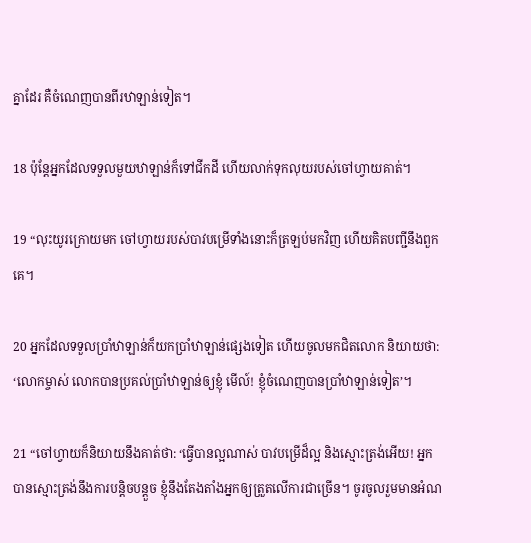គ្នាដែរ គឺចំណេញបានពីរឋាឡាន់ទៀត។

18 ប៉ុន្តែអ្នកដែលទទួលមួយឋាឡាន់ក៏ទៅជីកដី ហើយលាក់ទុកលុយរបស់ចៅហ្វាយគាត់។

19 “លុះយូរក្រោយមក ចៅហ្វាយរបស់បាវបម្រើទាំងនោះក៏ត្រឡប់មកវិញ ហើយគិតបញ្ជីនឹងពួកគេ។

20 អ្នកដែលទទួលប្រាំឋាឡាន់ក៏យកប្រាំឋាឡាន់ផ្សេងទៀត ហើយចូលមកជិតលោក និយាយថា: ‘លោកម្ចាស់ លោកបានប្រគល់ប្រាំឋាឡាន់ឲ្យខ្ញុំ មើល៍! ខ្ញុំចំណេញបានប្រាំឋាឡាន់ទៀត’។

21 “ចៅហ្វាយក៏និយាយនឹងគាត់ថា: ‘ធ្វើបានល្អណាស់ បាវបម្រើដ៏ល្អ និងស្មោះត្រង់អើយ! អ្នកបានស្មោះត្រង់នឹងការបន្តិចបន្តួច ខ្ញុំនឹងតែងតាំងអ្នកឲ្យត្រួតលើការជាច្រើន។ ចូរចូលរួមមានអំណ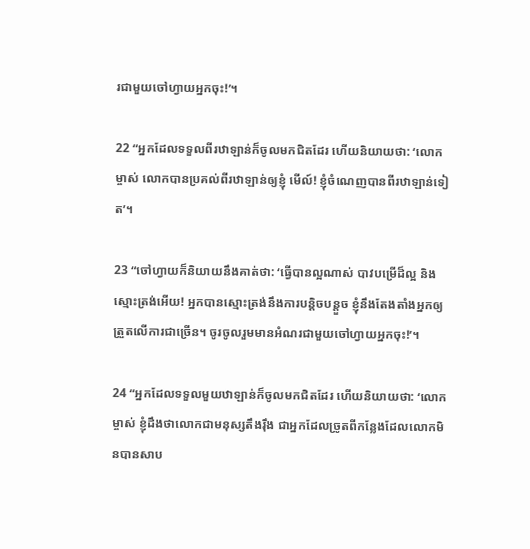រជាមួយចៅហ្វាយអ្នកចុះ!’។

22 “អ្នកដែលទទួលពីរឋាឡាន់ក៏ចូលមកជិតដែរ ហើយនិយាយថា: ‘លោកម្ចាស់ លោកបានប្រគល់ពីរឋាឡាន់ឲ្យខ្ញុំ មើល៍! ខ្ញុំចំណេញបានពីរឋាឡាន់ទៀត’។

23 “ចៅហ្វាយក៏និយាយនឹងគាត់ថា: ‘ធ្វើបានល្អណាស់ បាវបម្រើដ៏ល្អ និងស្មោះត្រង់អើយ! អ្នកបានស្មោះត្រង់នឹងការបន្តិចបន្តួច ខ្ញុំនឹងតែងតាំងអ្នកឲ្យត្រួតលើការជាច្រើន។ ចូរចូលរួមមានអំណរជាមួយចៅហ្វាយអ្នកចុះ!’។

24 “អ្នកដែលទទួលមួយឋាឡាន់ក៏ចូលមកជិតដែរ ហើយនិយាយថា: ‘លោកម្ចាស់ ខ្ញុំដឹងថាលោកជាមនុស្សតឹងរ៉ឹង ជាអ្នកដែលច្រូតពីកន្លែងដែលលោកមិនបានសាប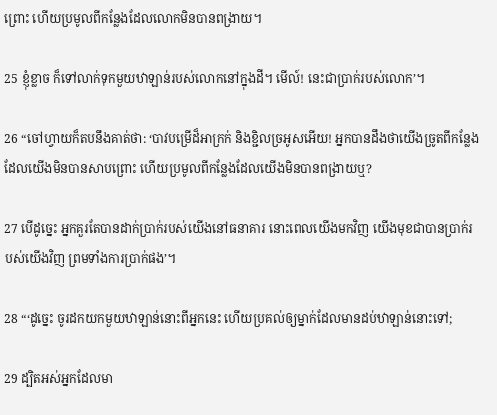ព្រោះ ហើយប្រមូលពីកន្លែងដែលលោកមិនបានពង្រាយ។

25 ខ្ញុំខ្លាច ក៏ទៅលាក់ទុកមួយឋាឡាន់របស់លោកនៅក្នុងដី។ មើល៍! នេះជាប្រាក់របស់លោក’។

26 “ចៅហ្វាយក៏តបនឹងគាត់ថា: ‘បាវបម្រើដ៏អាក្រក់ និងខ្ជិលច្រអូសអើយ! អ្នកបានដឹងថាយើងច្រូតពីកន្លែងដែលយើងមិនបានសាបព្រោះ ហើយប្រមូលពីកន្លែងដែលយើងមិនបានពង្រាយឬ?

27 បើដូច្នេះ អ្នកគួរតែបានដាក់ប្រាក់របស់យើងនៅធនាគារ នោះពេលយើងមកវិញ យើងមុខជាបានប្រាក់របស់យើងវិញ ព្រមទាំងការប្រាក់ផង’។

28 “‘ដូច្នេះ ចូរដកយកមួយឋាឡាន់នោះពីអ្នកនេះ ហើយប្រគល់ឲ្យម្នាក់ដែលមានដប់ឋាឡាន់នោះទៅ;

29 ដ្បិតអស់អ្នកដែលមា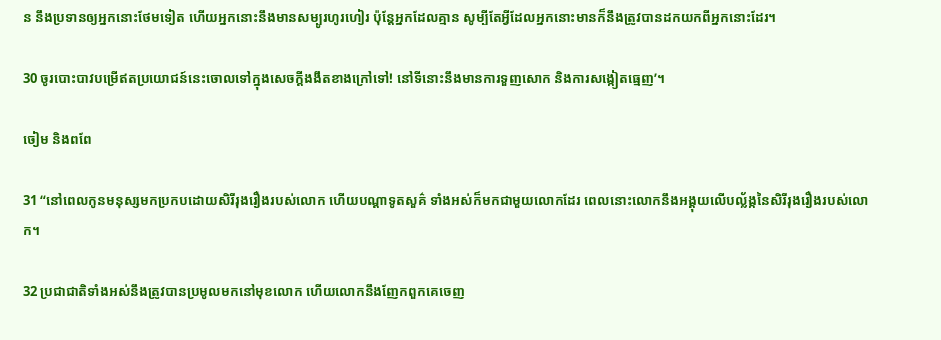ន នឹងប្រទានឲ្យអ្នកនោះថែមទៀត ហើយអ្នកនោះនឹងមានសម្បូរហូរហៀរ ប៉ុន្តែអ្នកដែលគ្មាន សូម្បីតែអ្វីដែលអ្នកនោះមានក៏នឹងត្រូវបានដកយកពីអ្នកនោះដែរ។

30 ចូរបោះបាវបម្រើឥតប្រយោជន៍នេះចោលទៅក្នុងសេចក្ដីងងឹតខាងក្រៅទៅ! នៅទីនោះនឹងមានការទួញសោក និងការសង្កៀតធ្មេញ’។

ចៀម និងពពែ

31 “នៅពេលកូនមនុស្សមកប្រកបដោយសិរីរុងរឿងរបស់លោក ហើយបណ្ដាទូតសួគ៌ ទាំងអស់ក៏មកជាមួយលោកដែរ ពេលនោះលោកនឹងអង្គុយលើបល្ល័ង្កនៃសិរីរុងរឿងរបស់លោក។

32 ប្រជាជាតិទាំងអស់នឹងត្រូវបានប្រមូលមកនៅមុខលោក ហើយលោកនឹងញែកពួកគេចេញ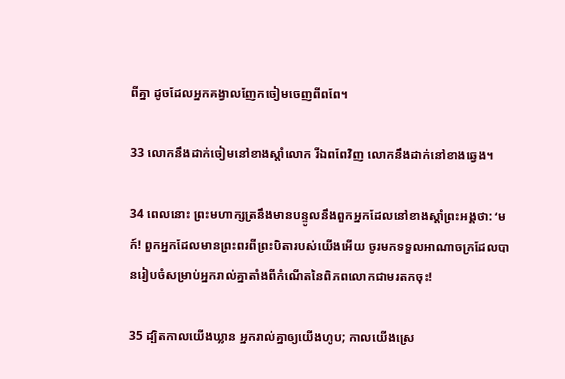ពីគ្នា ដូចដែលអ្នកគង្វាលញែកចៀមចេញពីពពែ។

33 លោកនឹងដាក់ចៀមនៅខាងស្ដាំលោក រីឯពពែវិញ លោកនឹងដាក់នៅខាងឆ្វេង។

34 ពេលនោះ ព្រះមហាក្សត្រនឹងមានបន្ទូលនឹងពួកអ្នកដែលនៅខាងស្ដាំព្រះអង្គថា: ‘មក៍! ពួកអ្នកដែលមានព្រះពរពីព្រះបិតារបស់យើងអើយ ចូរមកទទួលអាណាចក្រដែលបានរៀបចំសម្រាប់អ្នករាល់គ្នាតាំងពីកំណើតនៃពិភពលោកជាមរតកចុះ!

35 ដ្បិតកាលយើងឃ្លាន អ្នករាល់គ្នាឲ្យយើងហូប; កាលយើងស្រេ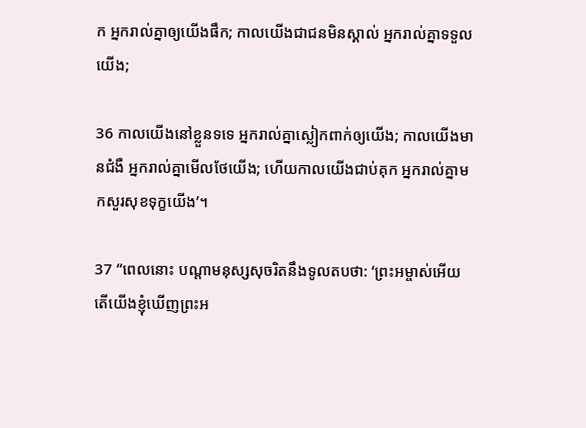ក អ្នករាល់គ្នាឲ្យយើងផឹក; កាលយើងជាជនមិនស្គាល់ អ្នករាល់គ្នាទទួលយើង;

36 កាលយើងនៅខ្លួនទទេ អ្នករាល់គ្នាស្លៀកពាក់ឲ្យយើង; កាលយើងមានជំងឺ អ្នករាល់គ្នាមើលថែយើង; ហើយកាលយើងជាប់គុក អ្នករាល់គ្នាមកសួរសុខទុក្ខយើង’។

37 “ពេលនោះ បណ្ដាមនុស្សសុចរិតនឹងទូលតបថា: ‘ព្រះអម្ចាស់អើយ តើយើងខ្ញុំឃើញព្រះអ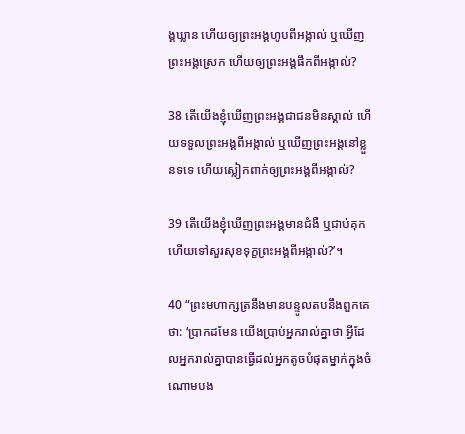ង្គឃ្លាន ហើយឲ្យព្រះអង្គហូបពីអង្កាល់ ‍ឬឃើញព្រះអង្គស្រេក ហើយឲ្យព្រះអង្គផឹកពីអង្កាល់?

38 តើយើងខ្ញុំឃើញព្រះអង្គជាជនមិនស្គាល់ ហើយទទួលព្រះអង្គពីអង្កាល់ ឬឃើញព្រះអង្គនៅខ្លួនទទេ ហើយស្លៀកពាក់ឲ្យព្រះអង្គពីអង្កាល់?

39 តើយើងខ្ញុំឃើញព្រះអង្គមានជំងឺ ឬជាប់គុក ហើយទៅសួរសុខទុក្ខព្រះអង្គពីអង្កាល់?’។

40 “ព្រះមហាក្សត្រនឹងមានបន្ទូលតបនឹងពួកគេថា: ‘ប្រាកដមែន យើងប្រាប់អ្នករាល់គ្នាថា អ្វីដែលអ្នករាល់គ្នាបានធ្វើដល់អ្នកតូចបំផុតម្នាក់ក្នុងចំណោមបង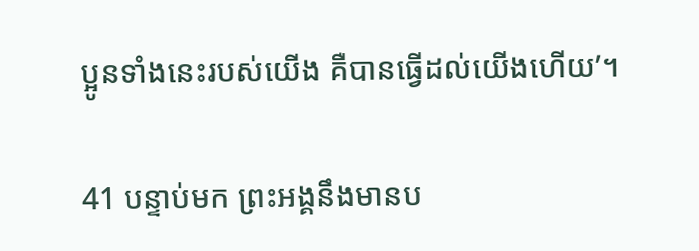ប្អូនទាំងនេះរបស់យើង គឺបានធ្វើដល់យើងហើយ’។

41 បន្ទាប់មក ព្រះអង្គនឹងមានប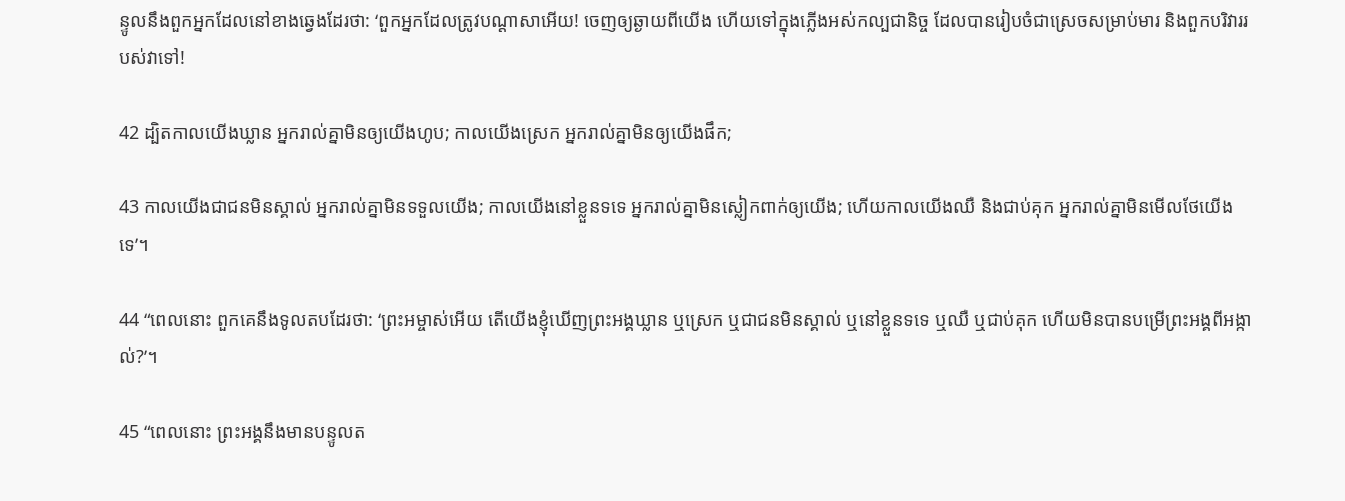ន្ទូលនឹងពួកអ្នកដែលនៅខាងឆ្វេងដែរថា: ‘ពួកអ្នកដែលត្រូវបណ្ដាសាអើយ! ចេញឲ្យឆ្ងាយពីយើង ហើយទៅក្នុងភ្លើងអស់កល្បជានិច្ច ដែលបានរៀបចំជាស្រេចសម្រាប់មារ និង‍ពួកបរិវាររបស់វាទៅ!

42 ដ្បិតកាលយើងឃ្លាន អ្នករាល់គ្នាមិនឲ្យយើងហូប; កាលយើងស្រេក អ្នករាល់គ្នាមិនឲ្យយើងផឹក;

43 កាលយើងជាជនមិនស្គាល់ អ្នករាល់គ្នាមិនទទួលយើង; កាលយើងនៅខ្លួនទទេ អ្នករាល់គ្នាមិនស្លៀកពាក់ឲ្យយើង; ហើយកាលយើងឈឺ និងជាប់គុក អ្នករាល់គ្នាមិនមើលថែយើងទេ’។

44 “ពេលនោះ ពួកគេនឹងទូលតបដែរថា: ‘ព្រះអម្ចាស់អើយ តើយើងខ្ញុំឃើញព្រះអង្គឃ្លាន ឬស្រេក ឬជាជនមិនស្គាល់ ឬនៅខ្លួនទទេ ឬឈឺ ឬជាប់គុក ហើយមិនបានបម្រើព្រះអង្គពីអង្កាល់?’។

45 “ពេលនោះ ព្រះអង្គនឹងមានបន្ទូលត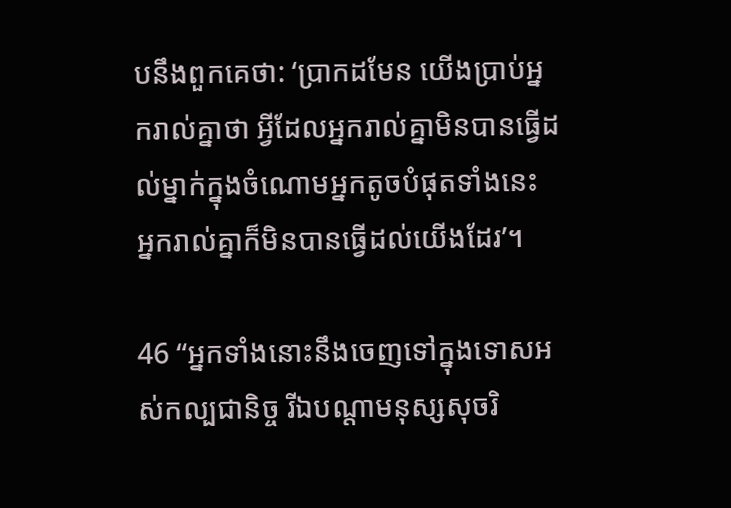បនឹងពួកគេថា: ‘ប្រាកដមែន យើងប្រាប់អ្នករាល់គ្នាថា អ្វីដែលអ្នករាល់គ្នាមិនបានធ្វើដល់ម្នាក់ក្នុងចំណោមអ្នកតូចបំផុតទាំងនេះ អ្នករាល់គ្នាក៏មិនបានធ្វើដល់យើងដែរ’។

46 “អ្នកទាំងនោះនឹងចេញទៅក្នុងទោសអស់កល្បជានិច្ច រីឯបណ្ដាមនុស្សសុចរិ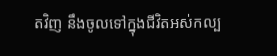តវិញ នឹងចូលទៅក្នុងជីវិតអស់កល្ប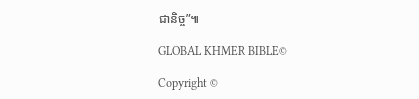ជានិច្ច”៕

GLOBAL KHMER BIBLE©

Copyright ©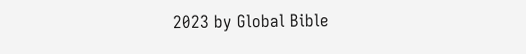2023 by Global Bible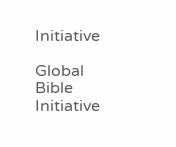Initiative

Global Bible Initiative